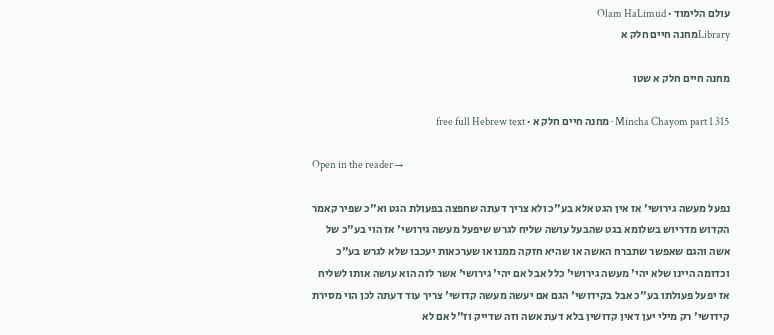עולם הלימוד · Olam HaLimud
Libraryמחנה חיים חלק א

מחנה חיים חלק א שטו

Mincha Chayom part 1 315 · מחנה חיים חלק א · free full Hebrew text

Open in the reader →

נפעל מעשה גירושי' אז אין הגט אלא בע"כ ולא צריך דעתה שחפצה בפעולת הגט וא"כ שפיר קאמר הקדוש מדריוש בשלומא בגט שהבעל עושה שליח לגרש שיפעל מעשה גירושי' אז הוי בע"כ של אשה והגם שאפשר שתברח האשה או שהיא חזקה ממנו או שערכאות יעכבו שלא לגרש בע"כ וכדומה היינו שלא יהי' מעשה גירושי' כלל אבל אם יהי' גירושי' אשר לזה הוא עושה אותו לשליח אז יפעל פעולתו בע"כ אבל בקידושי' הגם אם יעשה מעשה קדושי' צריך עוד דעתה לכן הוי מסירת קידושי' רק מילי יען דאין קדושין בלא דעת אשה וזה שדייק וז"ל אם לא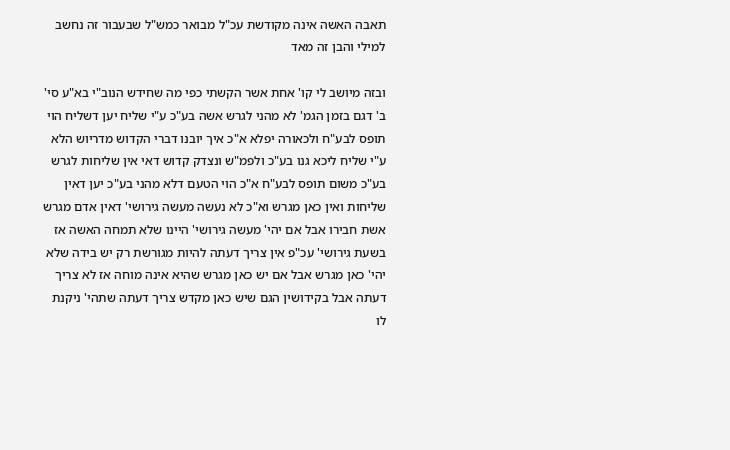תאבה האשה אינה מקודשת עכ"ל מבואר כמש"ל שבעבור זה נחשב למילי והבן זה מאד

ובזה מיושב לי קו' אחת אשר הקשתי כפי מה שחידש הנוב"י בא"ע סי' ב' דגם בזמן הגמ' לא מהני לגרש אשה בע"כ ע"י שליח יען דשליח הוי תופס לבע"ח ולכאורה יפלא א"כ איך יובנו דברי הקדוש מדריוש הלא ע"י שליח ליכא גנו בע"כ ולפמ"ש ונצדק קדוש דאי אין שליחות לגרש בע"כ משום תופס לבע"ח א"כ הוי הטעם דלא מהני בע"כ יען דאין שליחות ואין כאן מגרש וא"כ לא נעשה מעשה גירושי' דאין אדם מגרש אשת חבירו אבל אם יהי' מעשה גירושי' היינו שלא תמחה האשה אז בשעת גירושי' עכ"פ אין צריך דעתה להיות מגורשת רק יש בידה שלא יהי' כאן מגרש אבל אם יש כאן מגרש שהיא אינה מוחה אז לא צריך דעתה אבל בקידושין הגם שיש כאן מקדש צריך דעתה שתהי' ניקנת לו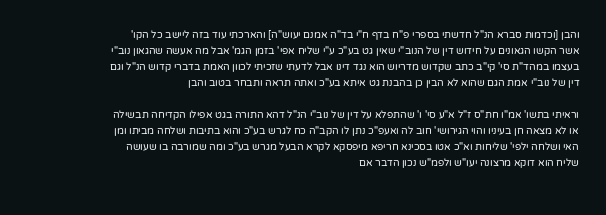והבן [וכדמות סברא הנ"ל חדשתי בספרי פ"ח בדף ח"י בד"ה אמנם יעוש"ה] והארכתי עוד בזה ליישב כל הקו' אשר הקשו הגאונים על חידוש דין של הנוב"י שאין גט בע"כ ע"י שליח אפי' בזמן הגמ' אבל מה אעשה שהגאון נוב"י בעצמו במהד"ת סי' קי"ב כתב שקדוש מדריוש הוא נגד דינו אבל לדעתי שזכיתי לכוון האמת בדברי קדוש הנ"ל וגם דין של נוב"י אמת הגם שהוא לא הבין כן בהבנת גט איתא בע"כ ואתה תראה ותבחר בטוב והבן

וראיתי בתשו' אמ"ו חת"ס ז"ל א"ע סי' ו' שהתפלא על דין של נוב"י הנ"ל דהא התורה בגט אפילו הקדיחה תבשילה או לא מצאה חן בעיניו והוי הגירושי' חוב לה ואעפ"כ נתן לו הקב"ה כח לגרש בע"כ והוא בתיבות ושלחה מביתו ומן האי ושלחה ילפי' שליחות וא"כ אטו בסכינא חריפא מיפסקא לקרא הבעל מגרש בע"כ ומה שמורבה בו שעושה שליח הוא דוקא מרצונה יעו"ש ולפמ"ש נכון הדבר אם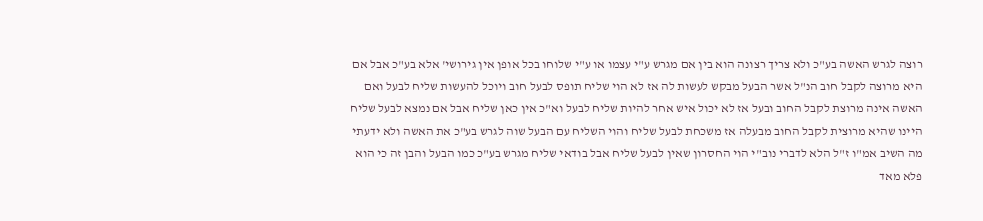רוצה לגרש האשה בע"כ ולא צריך רצונה הוא בין אם מגרש ע"י עצמו או ע"י שלוחו בכל אופן אין גירושי' אלא בע"כ אבל אם היא מרוצה לקבל חוב הנ"ל אשר הבעל מבקש לעשות לה אז לא הוי שליח תופס לבעל חוב ויוכל להעשות שליח לבעל ואם האשה אינה מרוצת לקבל החוב ובעל אז לא יכול איש אחר להיות שליח לבעל וא"כ אין כאן שליח אבל אם נמצא לבעל שליח היינו שהיא מרוצית לקבל החוב מבעלה אז משכחת לבעל שליח והוי השליח עם הבעל שוה לגרש בע"כ את האשה ולא ידעתי מה השיב אמ"ו ז"ל הלא לדברי נוב"י הוי החסרון שאין לבעל שליח אבל בודאי שליח מגרש בע"כ כמו הבעל והבן זה כי הוא פלא מאד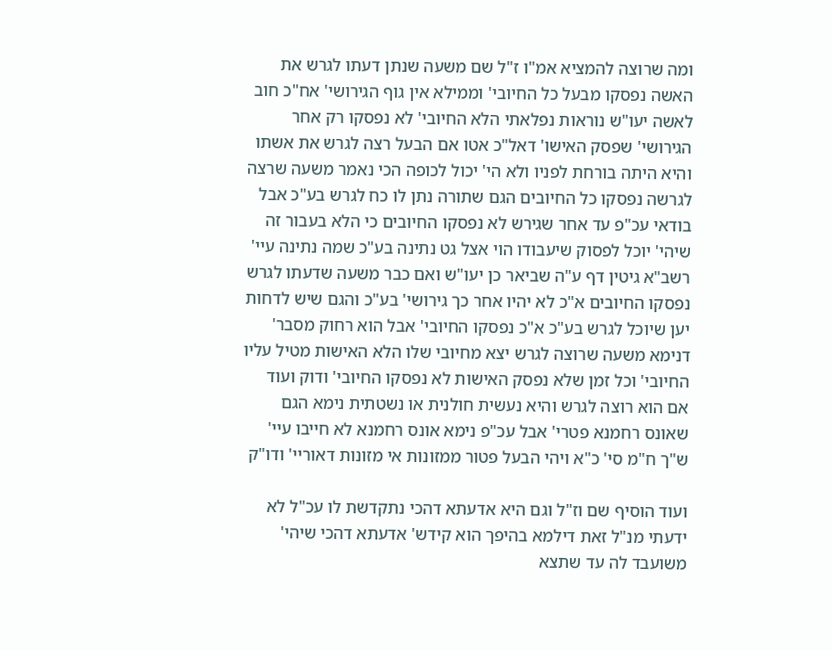ומה שרוצה להמציא אמ"ו ז"ל שם משעה שנתן דעתו לגרש את האשה נפסקו מבעל כל החיובי' וממילא אין גוף הגירושי' אח"כ חוב לאשה יעו"ש נוראות נפלאתי הלא החיובי' לא נפסקו רק אחר הגירושי' שפסק האישו' דאל"כ אטו אם הבעל רצה לגרש את אשתו והיא היתה בורחת לפניו ולא הי' יכול לכופה הכי נאמר משעה שרצה לגרשה נפסקו כל החיובים הגם שתורה נתן לו כח לגרש בע"כ אבל בודאי עכ"פ עד אחר שגירש לא נפסקו החיובים כי הלא בעבור זה שיהי' יוכל לפסוק שיעבודו הוי אצל גט נתינה בע"כ שמה נתינה עיי' רשב"א גיטין דף ע"ה שביאר כן יעו"ש ואם כבר משעה שדעתו לגרש נפסקו החיובים א"כ לא יהיו אחר כך גירושי' בע"כ והגם שיש לדחות יען שיוכל לגרש בע"כ א"כ נפסקו החיובי' אבל הוא רחוק מסבר' דנימא משעה שרוצה לגרש יצא מחיובי שלו הלא האישות מטיל עליו החיובי' וכל זמן שלא נפסק האישות לא נפסקו החיובי' ודוק ועוד אם הוא רוצה לגרש והיא נעשית חולנית או נשטתית נימא הגם שאונס רחמנא פטרי' אבל עכ"פ נימא אונס רחמנא לא חייבו עיי' ש"ך ח"מ סי' כ"א ויהי הבעל פטור ממזונות אי מזונות דאוריי' ודו"ק

ועוד הוסיף שם וז"ל וגם היא אדעתא דהכי נתקדשת לו עכ"ל לא ידעתי מנ"ל זאת דילמא בהיפך הוא קידש' אדעתא דהכי שיהי' משועבד לה עד שתצא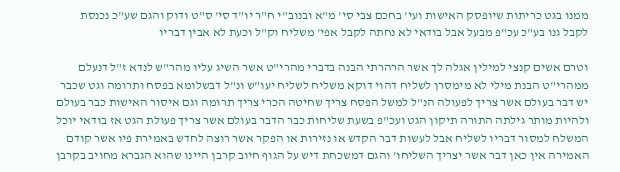ממנו בגט כריתות שיופסק האישות ועי' בחכם צבי סי' מ"א ובנוב"י ח"ר יו"ד סי' ס"ט ודוק והגם שע"כ נכנסת לקבל גנו בע"כ עכ"פ מבעל אבל בודאי לא נחתה לקבל אפי' משליח וק"ל וכעת לא אבין דבריו

וטרם אשים קנצי למילין אגלה לך אשר הרהרתי הבנה בדברי מהרי"ט אשר השיג עליו מהר"ש לנדא ז"ל דנעלם ממהרי"ט הבנת מילי לא מימסרן לשליח דהוי דוקא משליח לשליח יעו"ש ונ"ל דבשלומא בפסח ותרומה וגט שכבר יש דבר בעולם אשר צריך לפעולה הנ"ל למשל הפסח צריך שחיטה הכרי צריך תרומה וגם איסור האישות כבר בעולם ולהיות מותר גילתה התורה תיקון הגט ועכ"פ בשעת שליחות כבר הדבר בעולם אשר צריך פעולת הגט אז בודאי יוכל המשלח למסור דבריו לשליח אבל לעשות דבר הקדש או נזירות או הפקר אשר רוצה לחדש באמירת פיו אשר קודם האמירה אין כאן דבר אשר יצריך השליחו' והגם דמשכחת דיש על הגוף חיוב קרבן היינו שהוא הגברא מחויב בקרבן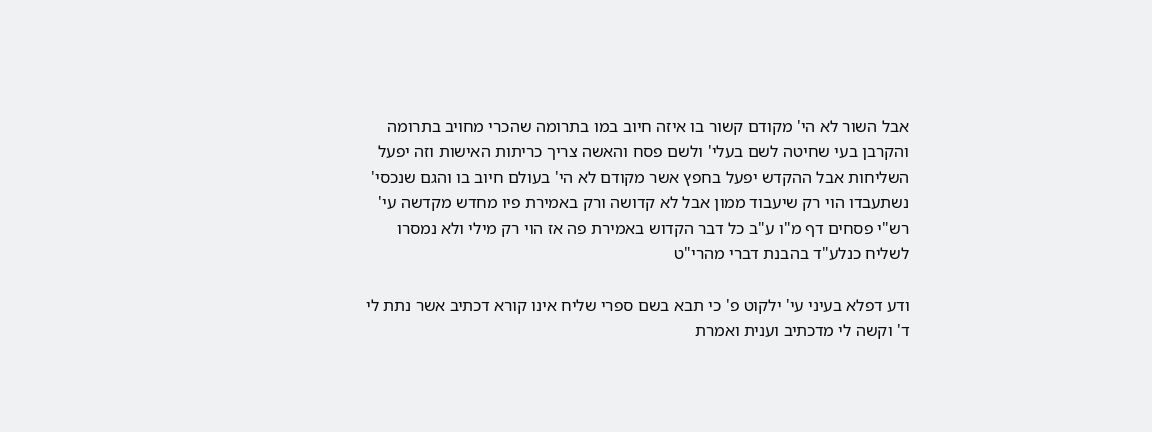אבל השור לא הי' מקודם קשור בו איזה חיוב במו בתרומה שהכרי מחויב בתרומה והקרבן בעי שחיטה לשם בעלי' ולשם פסח והאשה צריך כריתות האישות וזה יפעל השליחות אבל ההקדש יפעל בחפץ אשר מקודם לא הי' בעולם חיוב בו והגם שנכסי' נשתעבדו הוי רק שיעבוד ממון אבל לא קדושה ורק באמירת פיו מחדש מקדשה עי' רש"י פסחים דף מ"ו ע"ב כל דבר הקדוש באמירת פה אז הוי רק מילי ולא נמסרו לשליח כנלע"ד בהבנת דברי מהרי"ט

ודע דפלא בעיני עי' ילקוט פ' כי תבא בשם ספרי שליח אינו קורא דכתיב אשר נתת לי ד' וקשה לי מדכתיב וענית ואמרת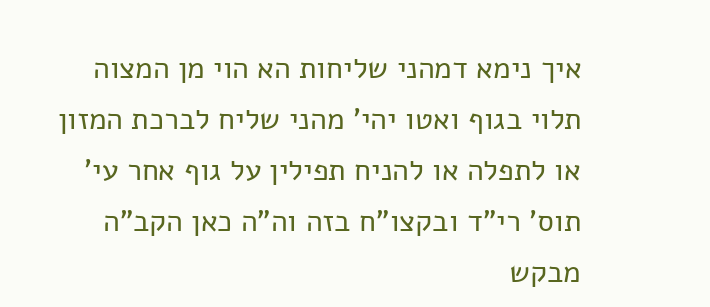איך נימא דמהני שליחות הא הוי מן המצוה תלוי בגוף ואטו יהי' מהני שליח לברכת המזון או לתפלה או להניח תפילין על גוף אחר עי' תוס' רי"ד ובקצו"ח בזה וה"ה כאן הקב"ה מבקש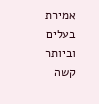אמירת בעלים וביותר קשה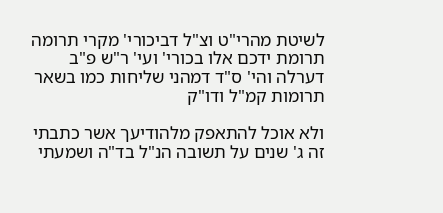לשיטת מהרי"ט וצ"ל דביכורי' מקרי תרומה תרומת ידכם אלו בכורי' ועי' ר"ש פ"ב דערלה והי' ס"ד דמהני שליחות כמו בשאר תרומות קמ"ל ודו"ק

ולא אוכל להתאפק מלהודיעך אשר כתבתי זה ג' שנים על תשובה הנ"ל בד"ה ושמעתי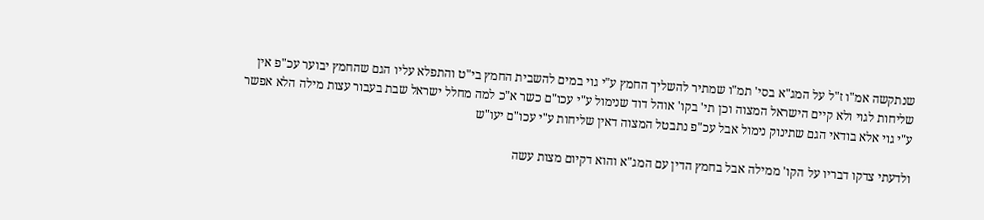שנתקשה אמ"ו ז"ל על המג"א בסי' תמ"ו שמתיר להשליך החמץ ע"י גוי במים להשבית החמץ בי"ט והתפלא עליו הגם שהחמץ יבוער עכ"פ אין שליחות לגוי ולא קיים הישראל המצוה וכן תי' בקו' אוהל דוד שנימול ע"י עכו"ם כשר א"כ למה מחלל ישראל שבת בעבור עצות מילה הלא אפשר ע"י גוי אלא בודאי הגם שתינוק נימול אבל עכ"פ נתבטל המצוה דאין שליחות ע"י עכו"ם יעו"ש

ולדעתי צדקו דבריו על הקו' ממילה אבל בחמץ הדין עם המג"א והוא דקיום מצות עשה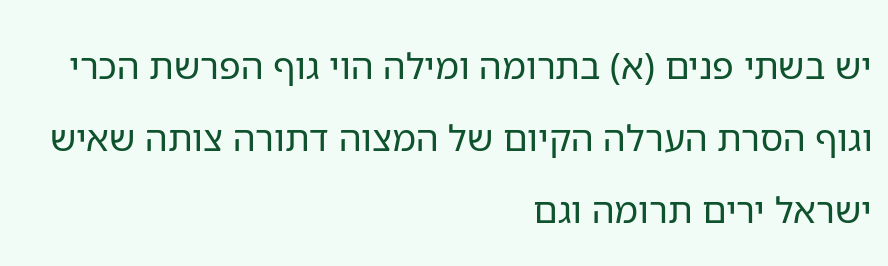יש בשתי פנים (א) בתרומה ומילה הוי גוף הפרשת הכרי וגוף הסרת הערלה הקיום של המצוה דתורה צותה שאיש ישראל ירים תרומה וגם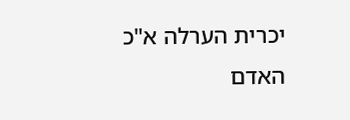יכרית הערלה א"כ האדם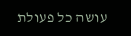עושה כל פעולת